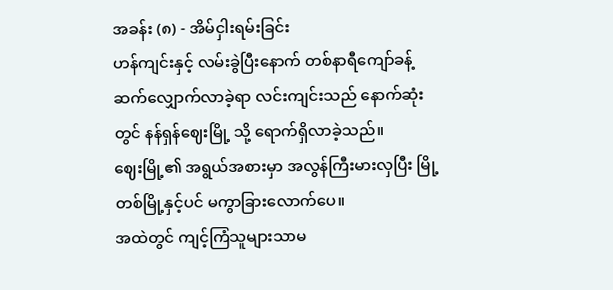အခန်း (၈) - အိမ်ငှါးရမ်းခြင်း
ဟန်ကျင်းနှင့် လမ်းခွဲပြီးနောက် တစ်နာရီကျော်ခန့် ဆက်လျှောက်လာခဲ့ရာ လင်းကျင်းသည် နောက်ဆုံးတွင် နန်ရှန်ဈေးမြို့ သို့ ရောက်ရှိလာခဲ့သည်။
ဈေးမြို့၏ အရွယ်အစားမှာ အလွန်ကြီးမားလှပြီး မြို့တစ်မြို့နှင့်ပင် မကွာခြားလောက်ပေ။
အထဲတွင် ကျင့်ကြံသူများသာမ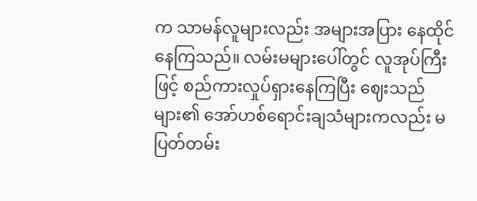က သာမန်လူများလည်း အများအပြား နေထိုင်နေကြသည်။ လမ်းမများပေါ်တွင် လူအုပ်ကြီးဖြင့် စည်ကားလှုပ်ရှားနေကြပြီး ဈေးသည်များ၏ အော်ဟစ်ရောင်းချသံများကလည်း မပြတ်တမ်း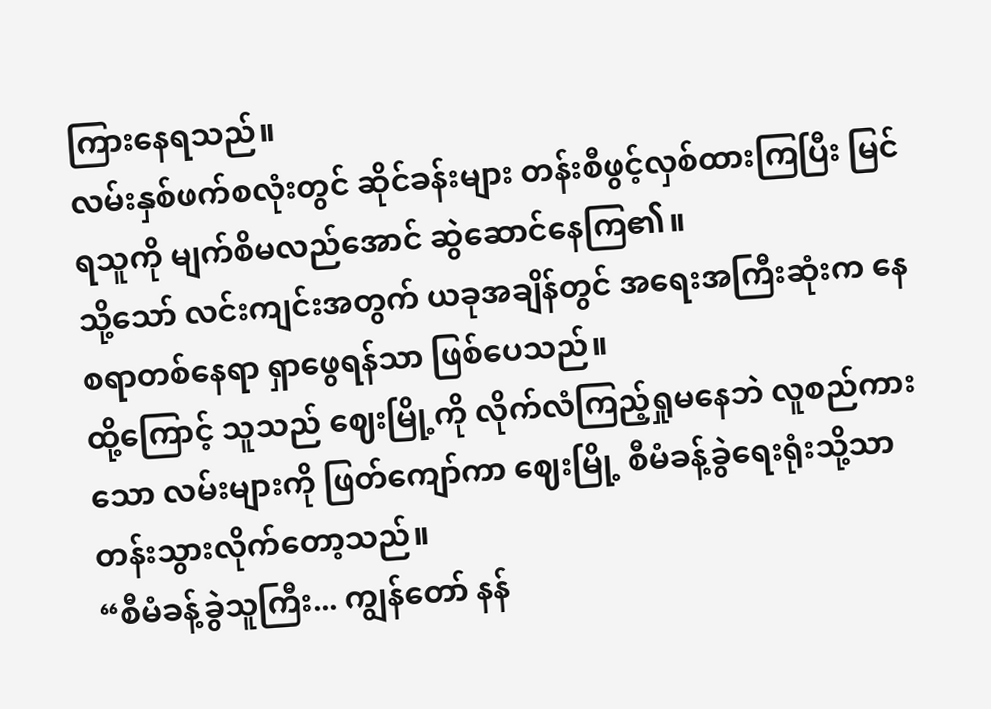ကြားနေရသည်။
လမ်းနှစ်ဖက်စလုံးတွင် ဆိုင်ခန်းများ တန်းစီဖွင့်လှစ်ထားကြပြီး မြင်ရသူကို မျက်စိမလည်အောင် ဆွဲဆောင်နေကြ၏။
သို့သော် လင်းကျင်းအတွက် ယခုအချိန်တွင် အရေးအကြီးဆုံးက နေစရာတစ်နေရာ ရှာဖွေရန်သာ ဖြစ်ပေသည်။
ထို့ကြောင့် သူသည် ဈေးမြို့ကို လိုက်လံကြည့်ရှုမနေဘဲ လူစည်ကားသော လမ်းများကို ဖြတ်ကျော်ကာ ဈေးမြို့ စီမံခန့်ခွဲရေးရုံးသို့သာ တန်းသွားလိုက်တော့သည်။
“စီမံခန့်ခွဲသူကြီး... ကျွန်တော် နန်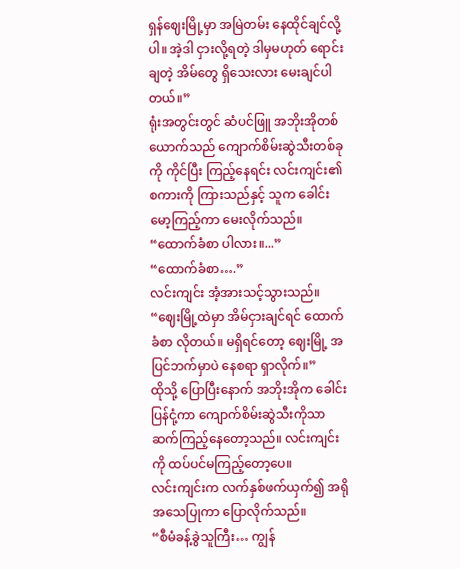ရှန်ဈေးမြို့မှာ အမြဲတမ်း နေထိုင်ချင်လို့ပါ။ အဲ့ဒါ ငှားလို့ရတဲ့ ဒါမှမဟုတ် ရောင်းချတဲ့ အိမ်တွေ ရှိသေးလား မေးချင်ပါတယ်။”
ရုံးအတွင်းတွင် ဆံပင်ဖြူ အဘိုးအိုတစ်ယောက်သည် ကျောက်စိမ်းဆွဲသီးတစ်ခုကို ကိုင်ပြီး ကြည့်နေရင်း လင်းကျင်း၏ စကားကို ကြားသည်နှင့် သူက ခေါင်းမော့ကြည့်ကာ မေးလိုက်သည်။
“ထောက်ခံစာ ပါလား။...”
“ထောက်ခံစာ….”
လင်းကျင်း အံ့အားသင့်သွားသည်။
“ဈေးမြို့ထဲမှာ အိမ်ငှားချင်ရင် ထောက်ခံစာ လိုတယ်။ မရှိရင်တော့ ဈေးမြို့ အပြင်ဘက်မှာပဲ နေစရာ ရှာလိုက်။”
ထိုသို့ ပြောပြီးနောက် အဘိုးအိုက ခေါင်းပြန်ငုံ့ကာ ကျောက်စိမ်းဆွဲသီးကိုသာ ဆက်ကြည့်နေတော့သည်။ လင်းကျင်းကို ထပ်ပင်မကြည့်တော့ပေ။
လင်းကျင်းက လက်နှစ်ဖက်ယှက်၍ အရိုအသေပြုကာ ပြောလိုက်သည်။
“စီမံခန့်ခွဲသူကြီး… ကျွန်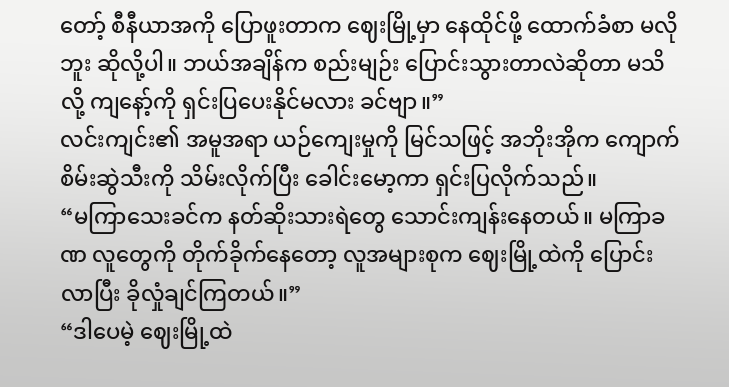တော့် စီနီယာအကို ပြောဖူးတာက ဈေးမြို့မှာ နေထိုင်ဖို့ ထောက်ခံစာ မလိုဘူး ဆိုလို့ပါ။ ဘယ်အချိန်က စည်းမျဉ်း ပြောင်းသွားတာလဲဆိုတာ မသိလို့ ကျနော့်ကို ရှင်းပြပေးနိုင်မလား ခင်ဗျာ။”
လင်းကျင်း၏ အမူအရာ ယဉ်ကျေးမှုကို မြင်သဖြင့် အဘိုးအိုက ကျောက်စိမ်းဆွဲသီးကို သိမ်းလိုက်ပြီး ခေါင်းမော့ကာ ရှင်းပြလိုက်သည်။
“မကြာသေးခင်က နတ်ဆိုးသားရဲတွေ သောင်းကျန်းနေတယ်။ မကြာခဏ လူတွေကို တိုက်ခိုက်နေတော့ လူအများစုက ဈေးမြို့ထဲကို ပြောင်းလာပြီး ခိုလှုံချင်ကြတယ်။”
“ဒါပေမဲ့ ဈေးမြို့ထဲ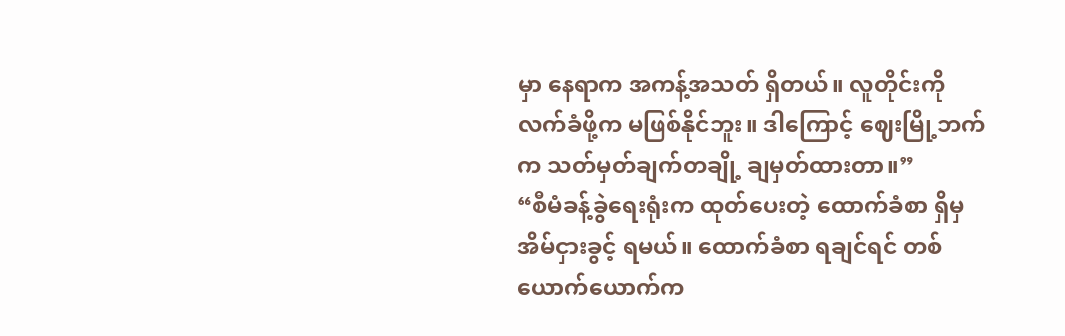မှာ နေရာက အကန့်အသတ် ရှိတယ်။ လူတိုင်းကို လက်ခံဖို့က မဖြစ်နိုင်ဘူး။ ဒါကြောင့် ဈေးမြို့ဘက်က သတ်မှတ်ချက်တချို့ ချမှတ်ထားတာ။”
“စီမံခန့်ခွဲရေးရုံးက ထုတ်ပေးတဲ့ ထောက်ခံစာ ရှိမှ အိမ်ငှားခွင့် ရမယ်။ ထောက်ခံစာ ရချင်ရင် တစ်ယောက်ယောက်က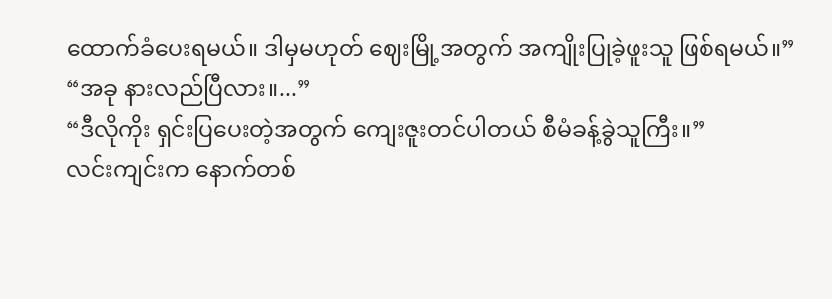ထောက်ခံပေးရမယ်။ ဒါမှမဟုတ် ဈေးမြို့အတွက် အကျိုးပြုခဲ့ဖူးသူ ဖြစ်ရမယ်။”
“အခု နားလည်ပြီလား။...”
“ဒီလိုကိုး ရှင်းပြပေးတဲ့အတွက် ကျေးဇူးတင်ပါတယ် စီမံခန့်ခွဲသူကြီး။”
လင်းကျင်းက နောက်တစ်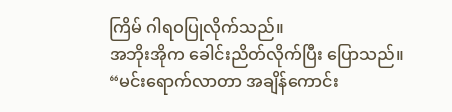ကြိမ် ဂါရဝပြုလိုက်သည်။
အဘိုးအိုက ခေါင်းညိတ်လိုက်ပြီး ပြောသည်။
“မင်းရောက်လာတာ အချိန်ကောင်း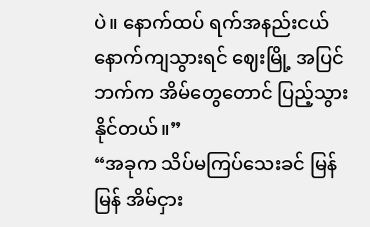ပဲ။ နောက်ထပ် ရက်အနည်းငယ် နောက်ကျသွားရင် ဈေးမြို့ အပြင်ဘက်က အိမ်တွေတောင် ပြည့်သွားနိုင်တယ်။”
“အခုက သိပ်မကြပ်သေးခင် မြန်မြန် အိမ်ငှား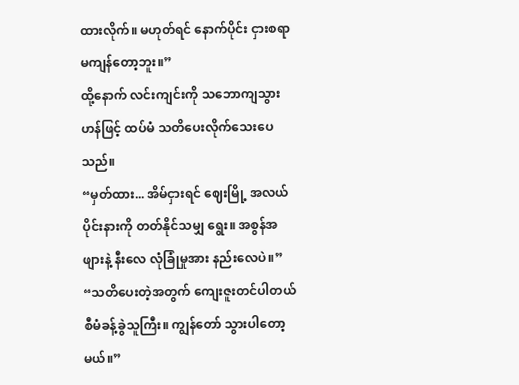ထားလိုက်။ မဟုတ်ရင် နောက်ပိုင်း ငှားစရာ မကျန်တော့ဘူး။”
ထို့နောက် လင်းကျင်းကို သဘောကျသွားဟန်ဖြင့် ထပ်မံ သတိပေးလိုက်သေးပေသည်။
“မှတ်ထား... အိမ်ငှားရင် ဈေးမြို့ အလယ်ပိုင်းနားကို တတ်နိုင်သမျှ ရွေး။ အစွန်အဖျားနဲ့ နီးလေ လုံခြုံမှုအား နည်းလေပဲ။”
“သတိပေးတဲ့အတွက် ကျေးဇူးတင်ပါတယ် စီမံခန့်ခွဲသူကြီး။ ကျွန်တော် သွားပါတော့မယ်။”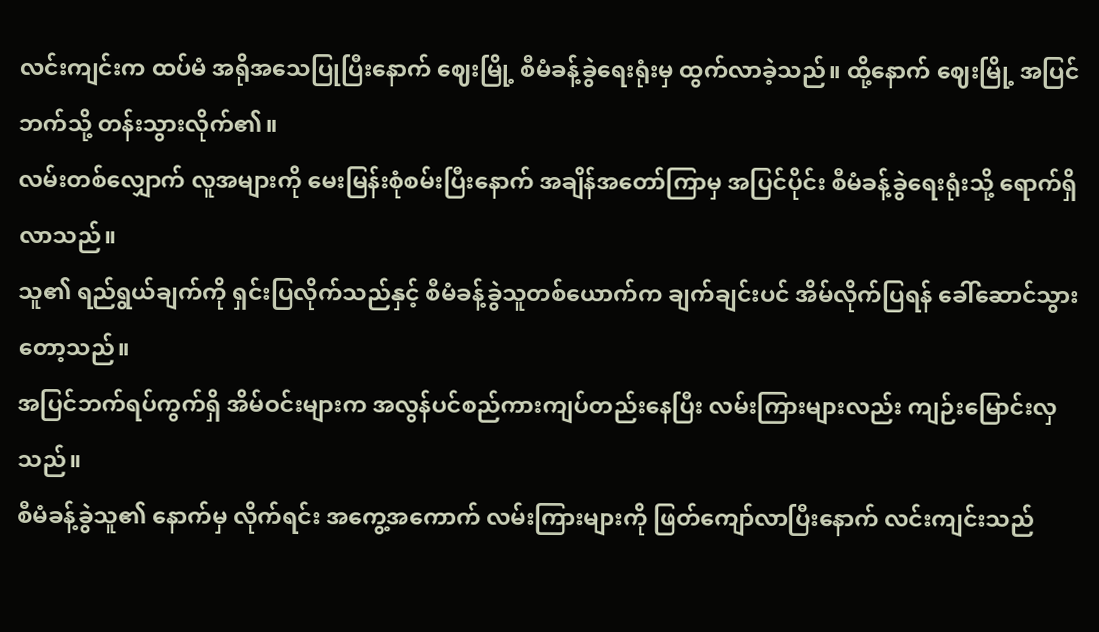လင်းကျင်းက ထပ်မံ အရိုအသေပြုပြီးနောက် ဈေးမြို့ စီမံခန့်ခွဲရေးရုံးမှ ထွက်လာခဲ့သည်။ ထို့နောက် ဈေးမြို့ အပြင်ဘက်သို့ တန်းသွားလိုက်၏။
လမ်းတစ်လျှောက် လူအများကို မေးမြန်းစုံစမ်းပြီးနောက် အချိန်အတော်ကြာမှ အပြင်ပိုင်း စီမံခန့်ခွဲရေးရုံးသို့ ရောက်ရှိလာသည်။
သူ၏ ရည်ရွယ်ချက်ကို ရှင်းပြလိုက်သည်နှင့် စီမံခန့်ခွဲသူတစ်ယောက်က ချက်ချင်းပင် အိမ်လိုက်ပြရန် ခေါ်ဆောင်သွားတော့သည်။
အပြင်ဘက်ရပ်ကွက်ရှိ အိမ်ဝင်းများက အလွန်ပင်စည်ကားကျပ်တည်းနေပြီး လမ်းကြားများလည်း ကျဉ်းမြောင်းလှသည်။
စီမံခန့်ခွဲသူ၏ နောက်မှ လိုက်ရင်း အကွေ့အကောက် လမ်းကြားများကို ဖြတ်ကျော်လာပြီးနောက် လင်းကျင်းသည်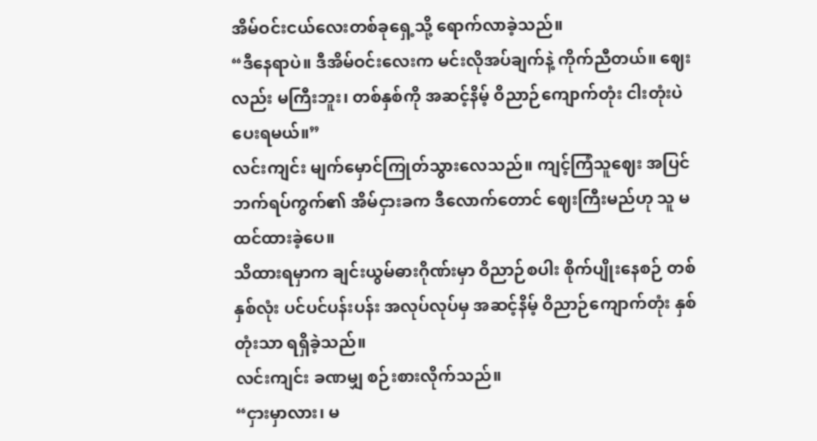အိမ်ဝင်းငယ်လေးတစ်ခုရှေ့သို့ ရောက်လာခဲ့သည်။
“ဒီနေရာပဲ။ ဒီအိမ်ဝင်းလေးက မင်းလိုအပ်ချက်နဲ့ ကိုက်ညီတယ်။ ဈေးလည်း မကြီးဘူး၊ တစ်နှစ်ကို အဆင့်နိမ့် ဝိညာဉ်ကျောက်တုံး ငါးတုံးပဲ ပေးရမယ်။”
လင်းကျင်း မျက်မှောင်ကြုတ်သွားလေသည်။ ကျင့်ကြံသူဈေး အပြင်ဘက်ရပ်ကွက်၏ အိမ်ငှားခက ဒီလောက်တောင် ဈေးကြီးမည်ဟု သူ မထင်ထားခဲ့ပေ။
သိထားရမှာက ချင်းယွမ်ဓားဂိုဏ်းမှာ ဝိညာဉ်စပါး စိုက်ပျိုးနေစဉ် တစ်နှစ်လုံး ပင်ပင်ပန်းပန်း အလုပ်လုပ်မှ အဆင့်နိမ့် ဝိညာဉ်ကျောက်တုံး နှစ်တုံးသာ ရရှိခဲ့သည်။
လင်းကျင်း ခဏမျှ စဉ်းစားလိုက်သည်။
“ငှားမှာလား၊ မ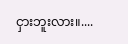ငှားဘူးလား။....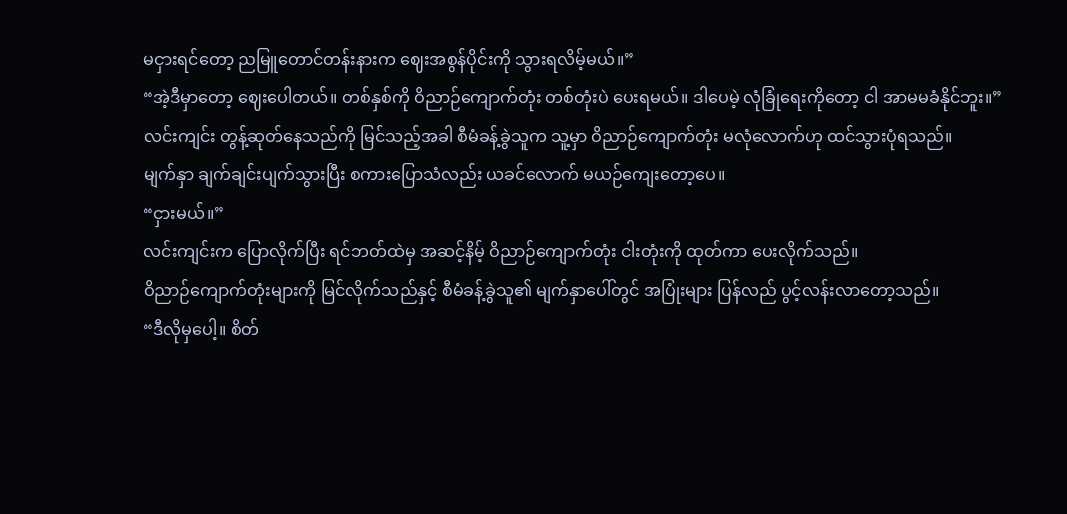မငှားရင်တော့ ညမြူတောင်တန်းနားက ဈေးအစွန်ပိုင်းကို သွားရလိမ့်မယ်။”
“အဲ့ဒီမှာတော့ ဈေးပေါတယ်။ တစ်နှစ်ကို ဝိညာဉ်ကျောက်တုံး တစ်တုံးပဲ ပေးရမယ်။ ဒါပေမဲ့ လုံခြုံရေးကိုတော့ ငါ အာမမခံနိုင်ဘူး။”
လင်းကျင်း တွန့်ဆုတ်နေသည်ကို မြင်သည့်အခါ စီမံခန့်ခွဲသူက သူ့မှာ ဝိညာဉ်ကျောက်တုံး မလုံလောက်ဟု ထင်သွားပုံရသည်။
မျက်နှာ ချက်ချင်းပျက်သွားပြီး စကားပြောသံလည်း ယခင်လောက် မယဉ်ကျေးတော့ပေ။
“ငှားမယ်။”
လင်းကျင်းက ပြောလိုက်ပြီး ရင်ဘတ်ထဲမှ အဆင့်နိမ့် ဝိညာဉ်ကျောက်တုံး ငါးတုံးကို ထုတ်ကာ ပေးလိုက်သည်။
ဝိညာဉ်ကျောက်တုံးများကို မြင်လိုက်သည်နှင့် စီမံခန့်ခွဲသူ၏ မျက်နှာပေါ်တွင် အပြုံးများ ပြန်လည် ပွင့်လန်းလာတော့သည်။
“ဒီလိုမှပေါ့။ စိတ်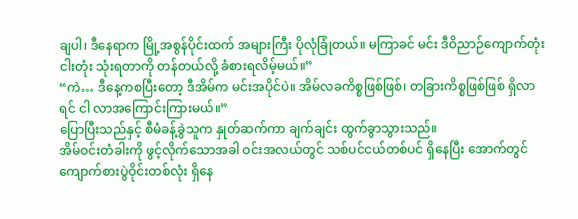ချပါ၊ ဒီနေရာက မြို့အစွန်ပိုင်းထက် အများကြီး ပိုလုံခြုံတယ်။ မကြာခင် မင်း ဒီဝိညာဉ်ကျောက်တုံး ငါးတုံး သုံးရတာကို တန်တယ်လို့ ခံစားရလိမ့်မယ်။”
“ကဲ… ဒီနေ့ကစပြီးတော့ ဒီအိမ်က မင်းအပိုင်ပဲ။ အိမ်လခကိစ္စဖြစ်ဖြစ်၊ တခြားကိစ္စဖြစ်ဖြစ် ရှိလာရင် ငါ လာအကြောင်းကြားမယ်။”
ပြောပြီးသည်နှင့် စီမံခန့်ခွဲသူက နှုတ်ဆက်ကာ ချက်ချင်း ထွက်ခွာသွားသည်။
အိမ်ဝင်းတံခါးကို ဖွင့်လိုက်သောအခါ ဝင်းအလယ်တွင် သစ်ပင်ငယ်တစ်ပင် ရှိနေပြီး အောက်တွင် ကျောက်စားပွဲဝိုင်းတစ်လုံး ရှိနေ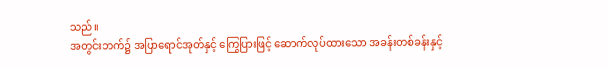သည်။
အတွင်းဘက်၌ အပြာရောင်အုတ်နှင့် ကြွေပြားဖြင့် ဆောက်လုပ်ထားသော အခန်းတစ်ခန်းနှင့်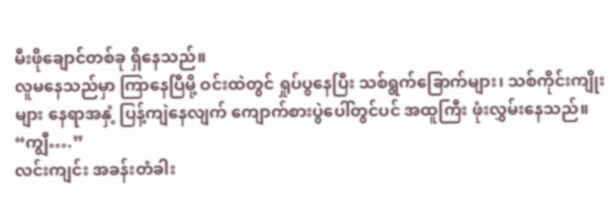မီးဖိုချောင်တစ်ခု ရှိနေသည်။
လူမနေသည်မှာ ကြာနေပြီမို့ ဝင်းထဲတွင် ရှုပ်ပွနေပြီး သစ်ရွက်ခြောက်များ၊ သစ်ကိုင်းကျိုးများ နေရာအနှံ့ ပြန့်ကျဲနေလျက် ကျောက်စားပွဲပေါ်တွင်ပင် အထူကြီး ဖုံးလွှမ်းနေသည်။
“ကျွီ….”
လင်းကျင်း အခန်းတံခါး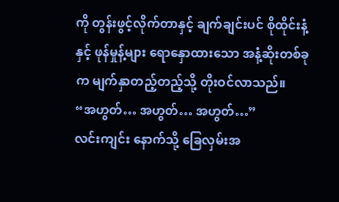ကို တွန်းဖွင့်လိုက်တာနှင့် ချက်ချင်းပင် စိုထိုင်းနံ့နှင့် ဖုန်မှုန့်များ ရောနှောထားသော အနံ့ဆိုးတစ်ခုက မျက်နှာတည့်တည့်သို့ တိုးဝင်လာသည်။
“အဟွတ်… အဟွတ်… အဟွတ်…”
လင်းကျင်း နောက်သို့ ခြေလှမ်းအ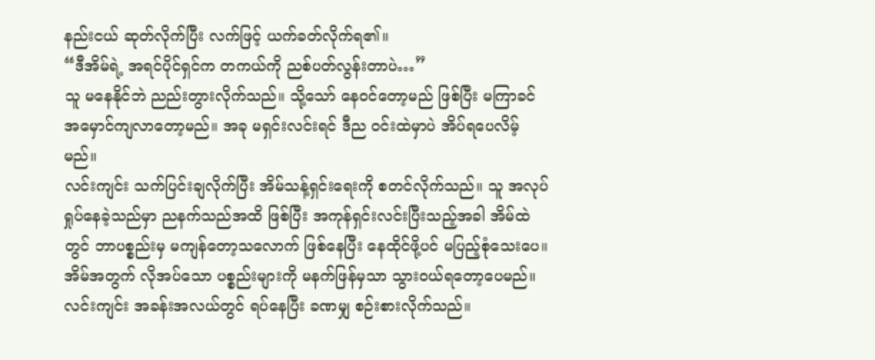နည်းငယ် ဆုတ်လိုက်ပြီး လက်ဖြင့် ယက်ခတ်လိုက်ရ၏။
“ဒီအိမ်ရဲ့ အရင်ပိုင်ရှင်က တကယ်ကို ညစ်ပတ်လွန်းတာပဲ…”
သူ မနေနိုင်ဘဲ ညည်းတွားလိုက်သည်။ သို့သော် နေဝင်တော့မည် ဖြစ်ပြီး မကြာခင် အမှောင်ကျလာတော့မည်။ အခု မရှင်းလင်းရင် ဒီည ဝင်းထဲမှာပဲ အိပ်ရပေလိမ့်မည်။
လင်းကျင်း သက်ပြင်းချလိုက်ပြီး အိမ်သန့်ရှင်းရေးကို စတင်လိုက်သည်။ သူ အလုပ်ရှုပ်နေခဲ့သည်မှာ ညနက်သည်အထိ ဖြစ်ပြီး အကုန်ရှင်းလင်းပြီးသည့်အခါ အိမ်ထဲတွင် ဘာပစ္စည်းမှ မကျန်တော့သလောက် ဖြစ်နေပြီး နေထိုင်ဖို့ပင် မပြည့်စုံသေးပေ။
အိမ်အတွက် လိုအပ်သော ပစ္စည်းများကို မနက်ဖြန်မှသာ သွားဝယ်ရတော့ပေမည်။ လင်းကျင်း အခန်းအလယ်တွင် ရပ်နေပြီး ခဏမျှ စဉ်းစားလိုက်သည်။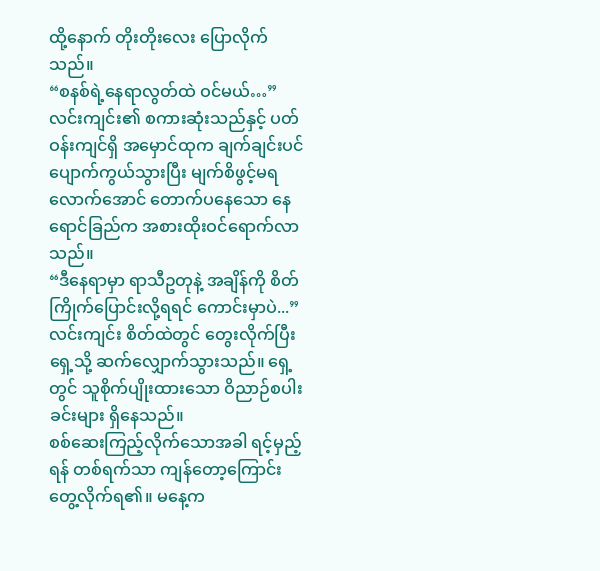ထို့နောက် တိုးတိုးလေး ပြောလိုက်သည်။
“စနစ်ရဲ့နေရာလွတ်ထဲ ဝင်မယ်…”
လင်းကျင်း၏ စကားဆုံးသည်နှင့် ပတ်ဝန်းကျင်ရှိ အမှောင်ထုက ချက်ချင်းပင် ပျောက်ကွယ်သွားပြီး မျက်စိဖွင့်မရလောက်အောင် တောက်ပနေသော နေရောင်ခြည်က အစားထိုးဝင်ရောက်လာသည်။
“ဒီနေရာမှာ ရာသီဥတုနဲ့ အချိန်ကို စိတ်ကြိုက်ပြောင်းလို့ရရင် ကောင်းမှာပဲ...”
လင်းကျင်း စိတ်ထဲတွင် တွေးလိုက်ပြီး ရှေ့သို့ ဆက်လျှောက်သွားသည်။ ရှေ့တွင် သူစိုက်ပျိုးထားသော ဝိညာဉ်စပါးခင်းများ ရှိနေသည်။
စစ်ဆေးကြည့်လိုက်သောအခါ ရင့်မှည့်ရန် တစ်ရက်သာ ကျန်တော့ကြောင်း တွေ့လိုက်ရ၏။ မနေ့က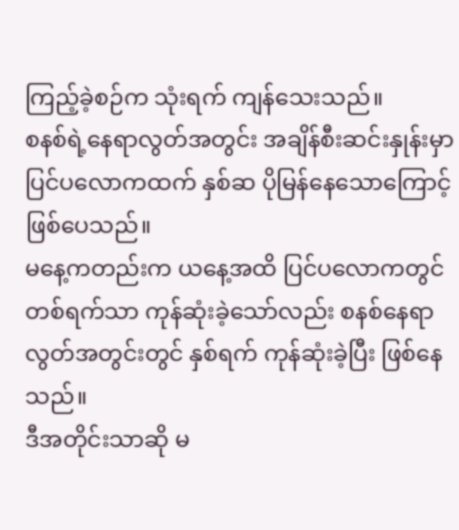ကြည့်ခဲ့စဉ်က သုံးရက် ကျန်သေးသည်။
စနစ်ရဲ့နေရာလွတ်အတွင်း အချိန်စီးဆင်းနှုန်းမှာ ပြင်ပလောကထက် နှစ်ဆ ပိုမြန်နေသောကြောင့် ဖြစ်ပေသည်။
မနေ့ကတည်းက ယနေ့အထိ ပြင်ပလောကတွင် တစ်ရက်သာ ကုန်ဆုံးခဲ့သော်လည်း စနစ်နေရာလွတ်အတွင်းတွင် နှစ်ရက် ကုန်ဆုံးခဲ့ပြီး ဖြစ်နေသည်။
ဒီအတိုင်းသာဆို မ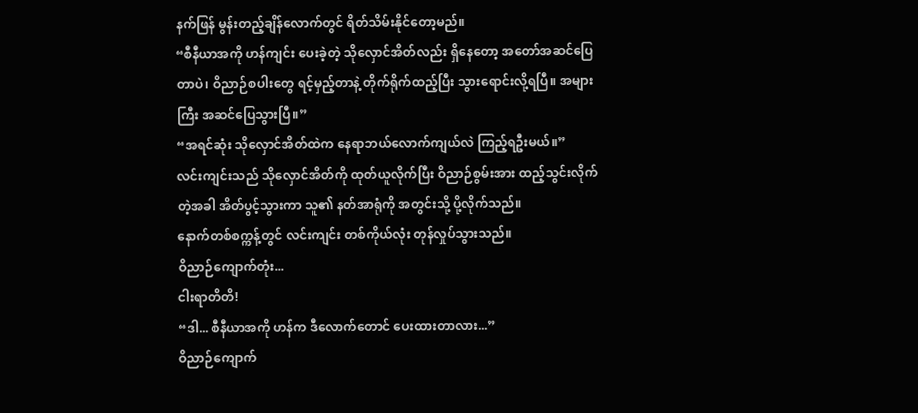နက်ဖြန် မွန်းတည့်ချိန်လောက်တွင် ရိတ်သိမ်းနိုင်တော့မည်။
“စီနီယာအကို ဟန်ကျင်း ပေးခဲ့တဲ့ သိုလှောင်အိတ်လည်း ရှိနေတော့ အတော်အဆင်ပြေတာပဲ၊ ဝိညာဉ်စပါးတွေ ရင့်မှည့်တာနဲ့ တိုက်ရိုက်ထည့်ပြီး သွားရောင်းလို့ရပြီ။ အများကြီး အဆင်ပြေသွားပြီ။”
“အရင်ဆုံး သိုလှောင်အိတ်ထဲက နေရာဘယ်လောက်ကျယ်လဲ ကြည့်ရဦးမယ်။”
လင်းကျင်းသည် သိုလှောင်အိတ်ကို ထုတ်ယူလိုက်ပြီး ဝိညာဉ်စွမ်းအား ထည့်သွင်းလိုက်တဲ့အခါ အိတ်ပွင့်သွားကာ သူ၏ နတ်အာရုံကို အတွင်းသို့ ပို့လိုက်သည်။
နောက်တစ်စက္ကန့်တွင် လင်းကျင်း တစ်ကိုယ်လုံး တုန်လှုပ်သွားသည်။
ဝိညာဉ်ကျောက်တုံး...
ငါးရာတိတိ!
“ဒါ... စီနီယာအကို ဟန်က ဒီလောက်တောင် ပေးထားတာလား...”
ဝိညာဉ်ကျောက်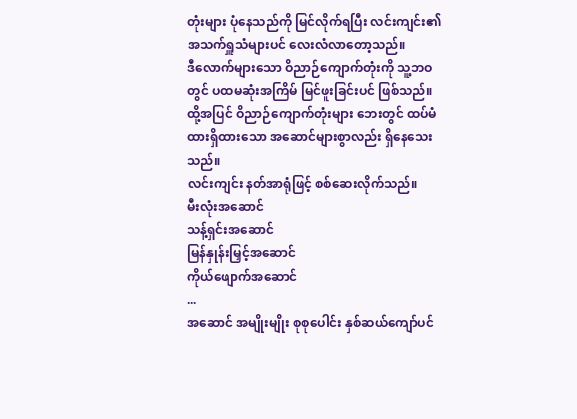တုံးများ ပုံနေသည်ကို မြင်လိုက်ရပြီး လင်းကျင်း၏ အသက်ရှူသံများပင် လေးလံလာတော့သည်။
ဒီလောက်များသော ဝိညာဉ်ကျောက်တုံးကို သူ့ဘဝတွင် ပထမဆုံးအကြိမ် မြင်ဖူးခြင်းပင် ဖြစ်သည်။
ထို့အပြင် ဝိညာဉ်ကျောက်တုံးများ ဘေးတွင် ထပ်မံထားရှိထားသော အဆောင်များစွာလည်း ရှိနေသေးသည်။
လင်းကျင်း နတ်အာရုံဖြင့် စစ်ဆေးလိုက်သည်။
မီးလုံးအဆောင်
သန့်ရှင်းအဆောင်
မြန်နှုန်းမြှင့်အဆောင်
ကိုယ်ဖျောက်အဆောင်
...
အဆောင် အမျိုးမျိုး စုစုပေါင်း နှစ်ဆယ်ကျော်ပင်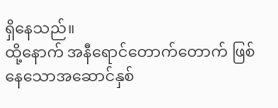ရှိနေသည်။
ထို့နောက် အနီရောင်တောက်တောက် ဖြစ်နေသောအဆောင်နှစ်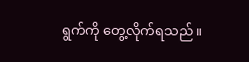ရွက်ကို တွေ့လိုက်ရသည်။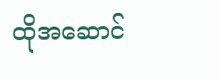ထိုအဆောင်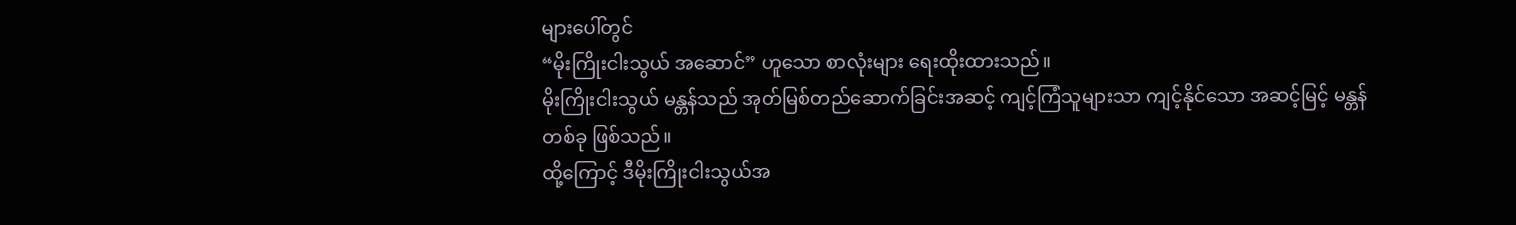များပေါ်တွင်
“မိုးကြိုးငါးသွယ် အဆောင်” ဟူသော စာလုံးများ ရေးထိုးထားသည်။
မိုးကြိုးငါးသွယ် မန္တန်သည် အုတ်မြစ်တည်ဆောက်ခြင်းအဆင့် ကျင့်ကြံသူများသာ ကျင့်နိုင်သော အဆင့်မြင့် မန္တန်တစ်ခု ဖြစ်သည်။
ထို့ကြောင့် ဒီမိုးကြိုးငါးသွယ်အ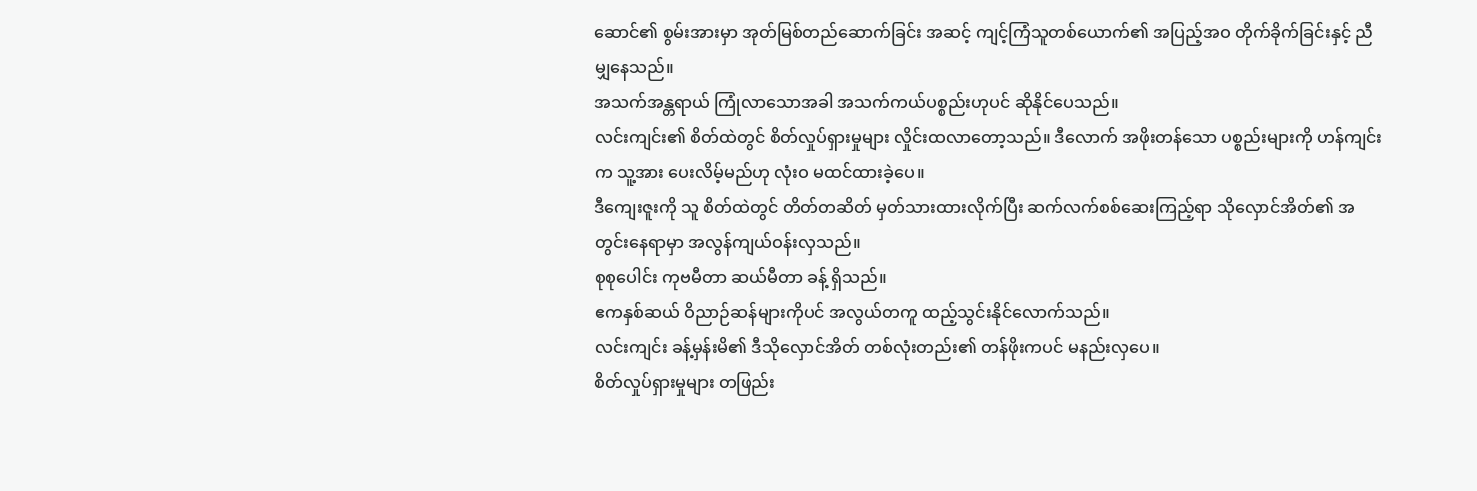ဆောင်၏ စွမ်းအားမှာ အုတ်မြစ်တည်ဆောက်ခြင်း အဆင့် ကျင့်ကြံသူတစ်ယောက်၏ အပြည့်အဝ တိုက်ခိုက်ခြင်းနှင့် ညီမျှနေသည်။
အသက်အန္တရာယ် ကြုံလာသောအခါ အသက်ကယ်ပစ္စည်းဟုပင် ဆိုနိုင်ပေသည်။
လင်းကျင်း၏ စိတ်ထဲတွင် စိတ်လှုပ်ရှားမှုများ လှိုင်းထလာတော့သည်။ ဒီလောက် အဖိုးတန်သော ပစ္စည်းများကို ဟန်ကျင်းက သူ့အား ပေးလိမ့်မည်ဟု လုံးဝ မထင်ထားခဲ့ပေ။
ဒီကျေးဇူးကို သူ စိတ်ထဲတွင် တိတ်တဆိတ် မှတ်သားထားလိုက်ပြီး ဆက်လက်စစ်ဆေးကြည့်ရာ သိုလှောင်အိတ်၏ အတွင်းနေရာမှာ အလွန်ကျယ်ဝန်းလှသည်။
စုစုပေါင်း ကုဗမီတာ ဆယ်မီတာ ခန့် ရှိသည်။
ဧကနှစ်ဆယ် ဝိညာဉ်ဆန်များကိုပင် အလွယ်တကူ ထည့်သွင်းနိုင်လောက်သည်။
လင်းကျင်း ခန့်မှန်းမိ၏ ဒီသိုလှောင်အိတ် တစ်လုံးတည်း၏ တန်ဖိုးကပင် မနည်းလှပေ။
စိတ်လှုပ်ရှားမှုများ တဖြည်း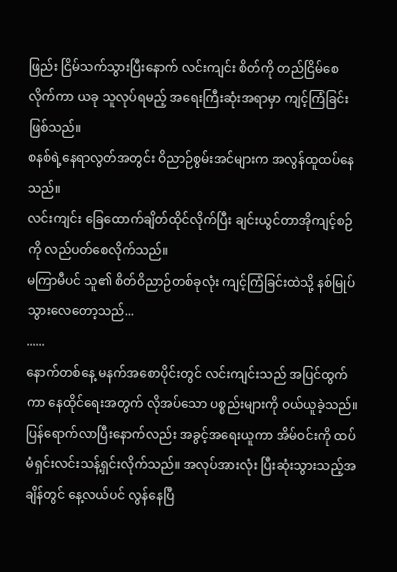ဖြည်း ငြိမ်သက်သွားပြီးနောက် လင်းကျင်း စိတ်ကို တည်ငြိမ်စေလိုက်ကာ ယခု သူလုပ်ရမည့် အရေးကြီးဆုံးအရာမှာ ကျင့်ကြံခြင်း ဖြစ်သည်။
စနစ်ရဲ့နေရာလွတ်အတွင်း ဝိညာဉ်စွမ်းအင်များက အလွန်ထူထပ်နေသည်။
လင်းကျင်း ခြေထောက်ချိတ်ထိုင်လိုက်ပြီး ချင်းယွင်တာအိုကျင့်စဉ် ကို လည်ပတ်စေလိုက်သည်။
မကြာမီပင် သူ၏ စိတ်ဝိညာဉ်တစ်ခုလုံး ကျင့်ကြံခြင်းထဲသို့ နစ်မြုပ်သွားလေတော့သည်...
......
နောက်တစ်နေ့ မနက်အစောပိုင်းတွင် လင်းကျင်းသည် အပြင်ထွက်ကာ နေထိုင်ရေးအတွက် လိုအပ်သော ပစ္စည်းများကို ဝယ်ယူခဲ့သည်။
ပြန်ရောက်လာပြီးနောက်လည်း အခွင့်အရေးယူကာ အိမ်ဝင်းကို ထပ်မံရှင်းလင်းသန့်ရှင်းလိုက်သည်။ အလုပ်အားလုံး ပြီးဆုံးသွားသည့်အချိန်တွင် နေ့လယ်ပင် လွန်နေပြီ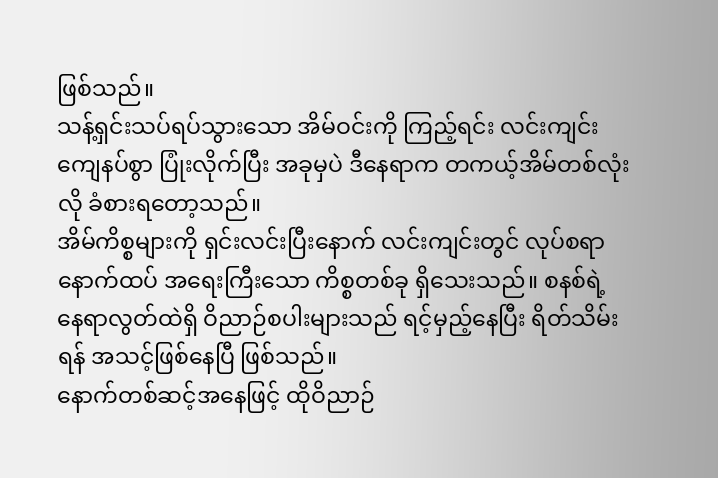ဖြစ်သည်။
သန့်ရှင်းသပ်ရပ်သွားသော အိမ်ဝင်းကို ကြည့်ရင်း လင်းကျင်း ကျေနပ်စွာ ပြုံးလိုက်ပြီး အခုမှပဲ ဒီနေရာက တကယ့်အိမ်တစ်လုံးလို ခံစားရတော့သည်။
အိမ်ကိစ္စများကို ရှင်းလင်းပြီးနောက် လင်းကျင်းတွင် လုပ်စရာ နောက်ထပ် အရေးကြီးသော ကိစ္စတစ်ခု ရှိသေးသည်။ စနစ်ရဲ့နေရာလွတ်ထဲရှိ ဝိညာဉ်စပါးများသည် ရင့်မှည့်နေပြီး ရိတ်သိမ်းရန် အသင့်ဖြစ်နေပြီ ဖြစ်သည်။
နောက်တစ်ဆင့်အနေဖြင့် ထိုဝိညာဉ်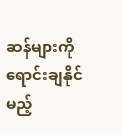ဆန်များကို ရောင်းချနိုင်မည့်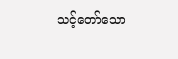သင့်တော်သော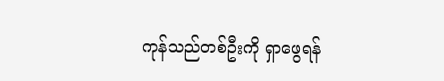ကုန်သည်တစ်ဦးကို ရှာဖွေရန်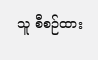သူ စီစဉ်ထား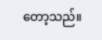တော့သည်။